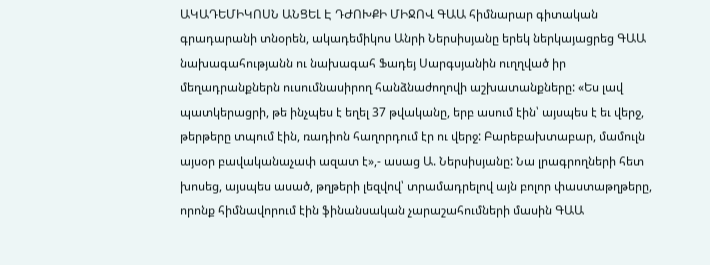ԱԿԱԴԵՄԻԿՈՍՆ ԱՆՑԵԼ Է ԴԺՈԽՔԻ ՄԻՋՈՎ ԳԱԱ հիմնարար գիտական գրադարանի տնօրեն, ակադեմիկոս Անրի Ներսիսյանը երեկ ներկայացրեց ԳԱԱ նախագահությանն ու նախագահ Ֆադեյ Սարգսյանին ուղղված իր մեղադրանքներն ուսումնասիրող հանձնաժողովի աշխատանքները: «Ես լավ պատկերացրի, թե ինչպես է եղել 37 թվականը, երբ ասում էին՝ այսպես է եւ վերջ, թերթերը տպում էին, ռադիոն հաղորդում էր ու վերջ: Բարեբախտաբար, մամուլն այսօր բավականաչափ ազատ է»,- ասաց Ա. Ներսիսյանը: Նա լրագրողների հետ խոսեց, այսպես ասած, թղթերի լեզվով՝ տրամադրելով այն բոլոր փաստաթղթերը, որոնք հիմնավորում էին ֆինանսական չարաշահումների մասին ԳԱԱ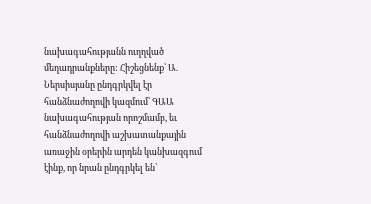նախագահությանն ուղղված մեղադրանքները: Հիշեցնենք՝ Ա. Ներսիսյանը ընդգրկվել էր հանձնաժողովի կազմում՝ ԳԱԱ նախագահության որոշմամբ, եւ հանձնաժողովի աշխատանքային առաջին օրերին արդեն կանխազգում էինք, որ նրան ընդգրկել են՝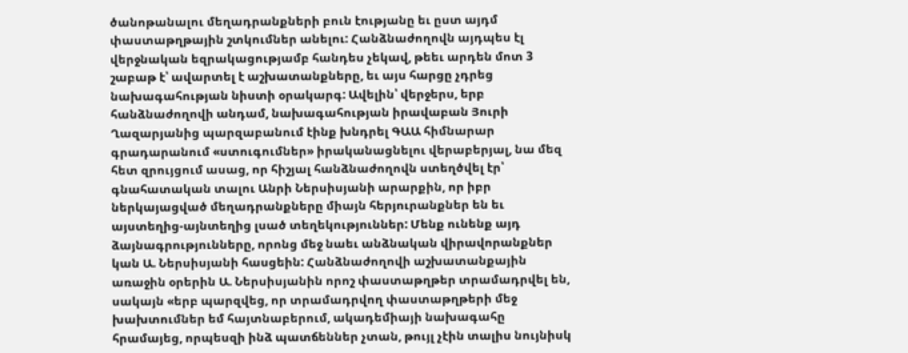ծանոթանալու մեղադրանքների բուն էությանը եւ ըստ այդմ փաստաթղթային շտկումներ անելու: Հանձնաժողովն այդպես էլ վերջնական եզրակացությամբ հանդես չեկավ, թեեւ արդեն մոտ 3 շաբաթ է՝ ավարտել է աշխատանքները, եւ այս հարցը չդրեց նախագահության նիստի օրակարգ: Ավելին՝ վերջերս, երբ հանձնաժողովի անդամ, նախագահության իրավաբան Յուրի Ղազարյանից պարզաբանում էինք խնդրել ԳԱԱ հիմնարար գրադարանում «ստուգումներ» իրականացնելու վերաբերյալ, նա մեզ հետ զրույցում ասաց, որ հիշյալ հանձնաժողովն ստեղծվել էր՝ գնահատական տալու Անրի Ներսիսյանի արարքին, որ իբր ներկայացված մեղադրանքները միայն հերյուրանքներ են եւ այստեղից-այնտեղից լսած տեղեկություններ: Մենք ունենք այդ ձայնագրությունները, որոնց մեջ նաեւ անձնական վիրավորանքներ կան Ա. Ներսիսյանի հասցեին: Հանձնաժողովի աշխատանքային առաջին օրերին Ա. Ներսիսյանին որոշ փաստաթղթեր տրամադրվել են, սակայն «երբ պարզվեց, որ տրամադրվող փաստաթղթերի մեջ խախտումներ եմ հայտնաբերում, ակադեմիայի նախագահը հրամայեց, որպեսզի ինձ պատճեններ չտան, թույլ չէին տալիս նույնիսկ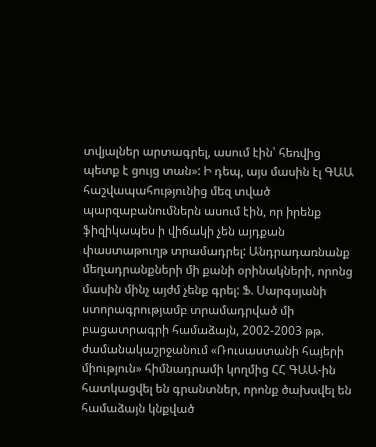տվյալներ արտագրել, ասում էին՝ հեռվից պետք է ցույց տան»: Ի դեպ, այս մասին էլ ԳԱԱ հաշվապահությունից մեզ տված պարզաբանումներն ասում էին, որ իրենք ֆիզիկապես ի վիճակի չեն այդքան փաստաթուղթ տրամադրել: Անդրադառնանք մեղադրանքների մի քանի օրինակների, որոնց մասին մինչ այժմ չենք գրել: Ֆ. Սարգսյանի ստորագրությամբ տրամադրված մի բացատրագրի համաձայն, 2002-2003 թթ. ժամանակաշրջանում «Ռուսաստանի հայերի միություն» հիմնադրամի կողմից ՀՀ ԳԱԱ-ին հատկացվել են գրանտներ, որոնք ծախսվել են համաձայն կնքված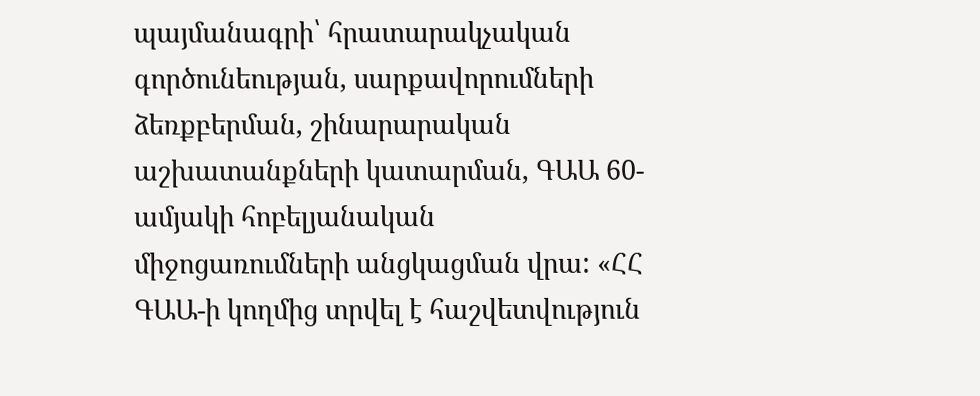պայմանագրի՝ հրատարակչական գործունեության, սարքավորումների ձեռքբերման, շինարարական աշխատանքների կատարման, ԳԱԱ 60-ամյակի հոբելյանական միջոցառումների անցկացման վրա: «ՀՀ ԳԱԱ-ի կողմից տրվել է հաշվետվություն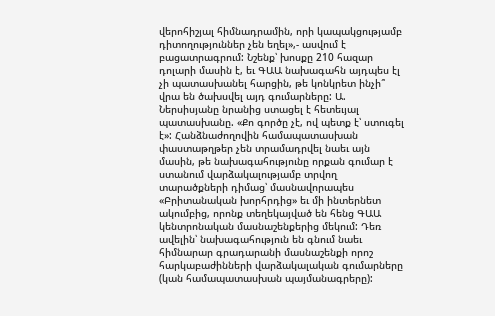վերոհիշյալ հիմնադրամին, որի կապակցությամբ դիտողություններ չեն եղել»,- ասվում է բացատրագրում: Նշենք՝ խոսքը 210 հազար դոլարի մասին է, եւ ԳԱԱ նախագահն այդպես էլ չի պատասխանել հարցին, թե կոնկրետ ինչի՞ վրա են ծախսվել այդ գումարները: Ա. Ներսիսյանը նրանից ստացել է հետեւյալ պատասխանը. «Քո գործը չէ, ով պետք է՝ ստուգել է»: Հանձնաժողովին համապատասխան փաստաթղթեր չեն տրամադրվել նաեւ այն մասին, թե նախագահությունը որքան գումար է ստանում վարձակալությամբ տրվող տարածքների դիմաց՝ մասնավորապես «Բրիտանական խորհրդից» եւ մի ինտերնետ ակումբից, որոնք տեղեկայված են հենց ԳԱԱ կենտրոնական մասնաշենքերից մեկում: Դեռ ավելին՝ նախագահություն են գնում նաեւ հիմնարար գրադարանի մասնաշենքի որոշ հարկաբաժինների վարձակալական գումարները (կան համապատասխան պայմանագրերը):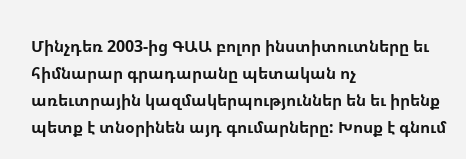Մինչդեռ 2003-ից ԳԱԱ բոլոր ինստիտուտները եւ հիմնարար գրադարանը պետական ոչ առեւտրային կազմակերպություններ են եւ իրենք պետք է տնօրինեն այդ գումարները: Խոսք է գնում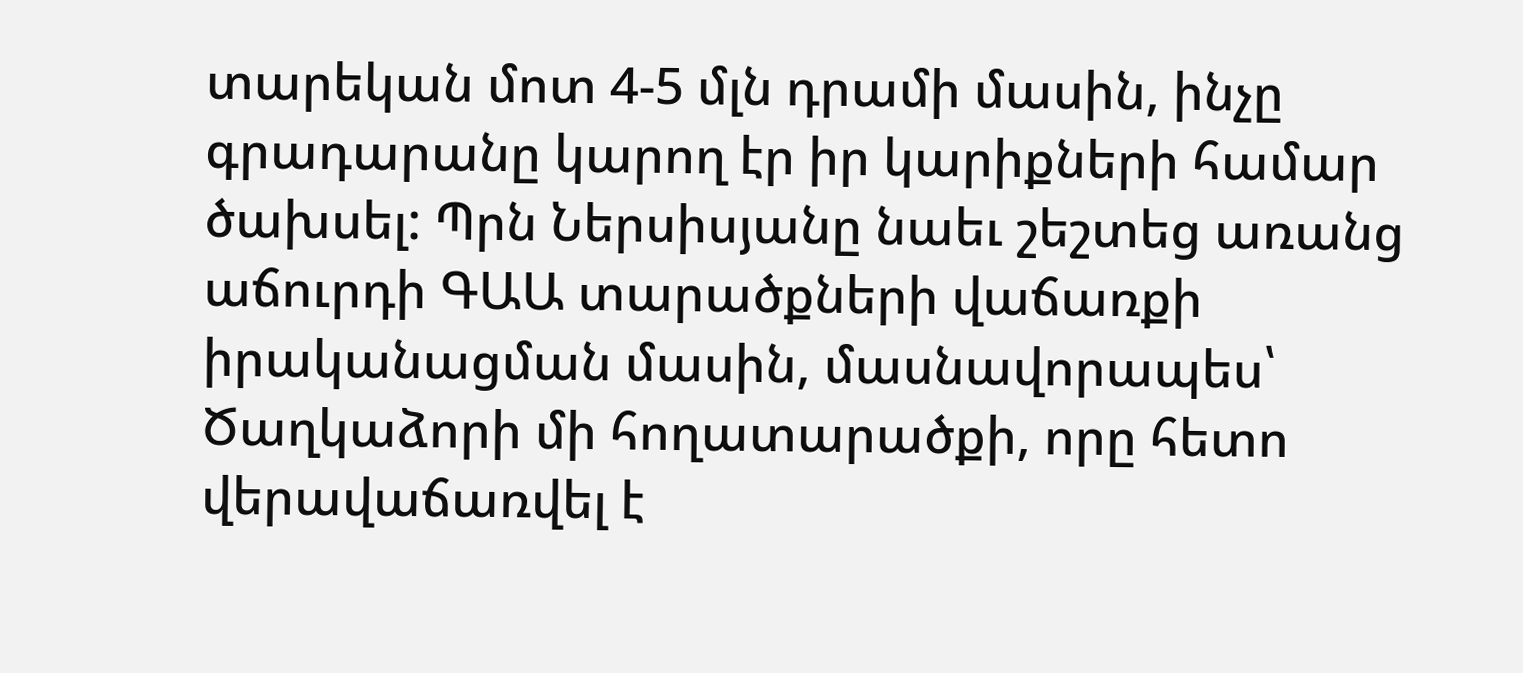տարեկան մոտ 4-5 մլն դրամի մասին, ինչը գրադարանը կարող էր իր կարիքների համար ծախսել: Պրն Ներսիսյանը նաեւ շեշտեց առանց աճուրդի ԳԱԱ տարածքների վաճառքի իրականացման մասին, մասնավորապես՝ Ծաղկաձորի մի հողատարածքի, որը հետո վերավաճառվել է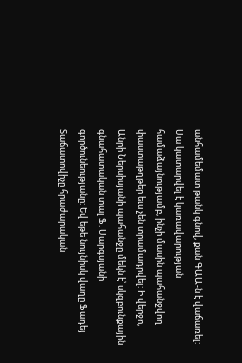անհամեմատ թանկ գնով, քան ԳԱԱ-ն է վաճառել: Սա կատարվել է կառավարության համաձայնությամբ, ինչի մասին պահանջվող փաստաթղթեր եւս չեն տրամադրվել: Ի վերջո, Անրի Ներսիսյանի պահանջը մեկն է՝ սկզբունքային գնահատական տալ Ֆ. Սարգսյանի գործունեությանը: Եվ եթե նույնիսկ վաղը Ֆադեյ Տաճատովիչը հրաժարական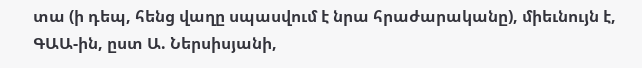տա (ի դեպ, հենց վաղը սպասվում է նրա հրաժարականը), միեւնույն է, ԳԱԱ-ին, ըստ Ա. Ներսիսյանի,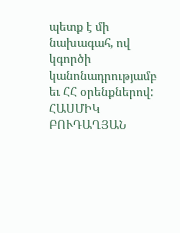պետք է մի նախագահ, ով կգործի կանոնադրությամբ եւ ՀՀ օրենքներով: ՀԱՍՄԻԿ ԲՈՒԴԱՂՅԱՆ